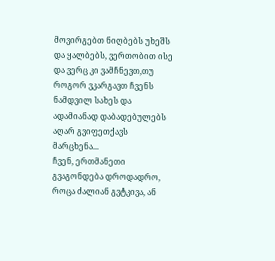მოვირგებთ ნიღბებს უხეშს და ყალბებს, ვერთობით ისე და ვერც კი ვამჩნევთ,თუ როგორ ვკარგავთ ჩვენს ნამდვილ სახეს და ადამიანად დაბადებულებს აღარ გვიფეთქავს მარცხენა...
ჩვენ, ერთმანეთი გვაგონდება დროდადრო, როცა ძალიან გვტკივა, ან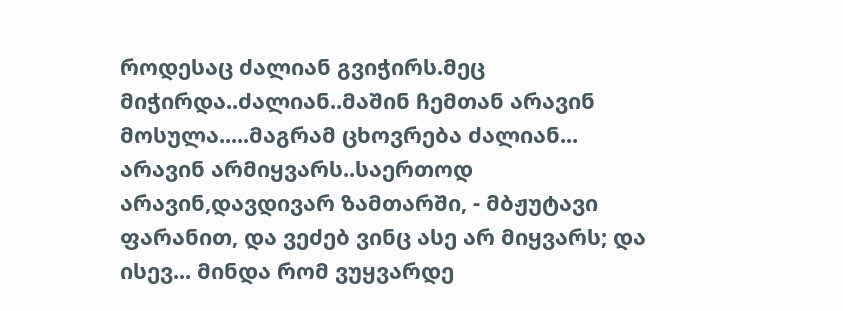როდესაც ძალიან გვიჭირს.მეც მიჭირდა..ძალიან..მაშინ ჩემთან არავინ მოსულა.....მაგრამ ცხოვრება ძალიან...
არავინ არმიყვარს..საერთოდ არავინ,დავდივარ ზამთარში, - მბჟუტავი ფარანით, და ვეძებ ვინც ასე არ მიყვარს; და ისევ... მინდა რომ ვუყვარდე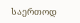საერთოდ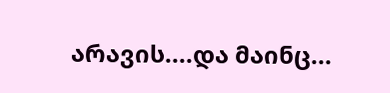არავის....და მაინც...